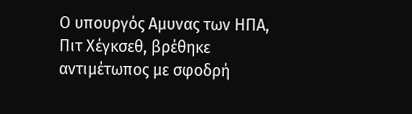Ο υπουργός Αμυνας των ΗΠΑ, Πιτ Χέγκσεθ, βρέθηκε αντιμέτωπος με σφοδρή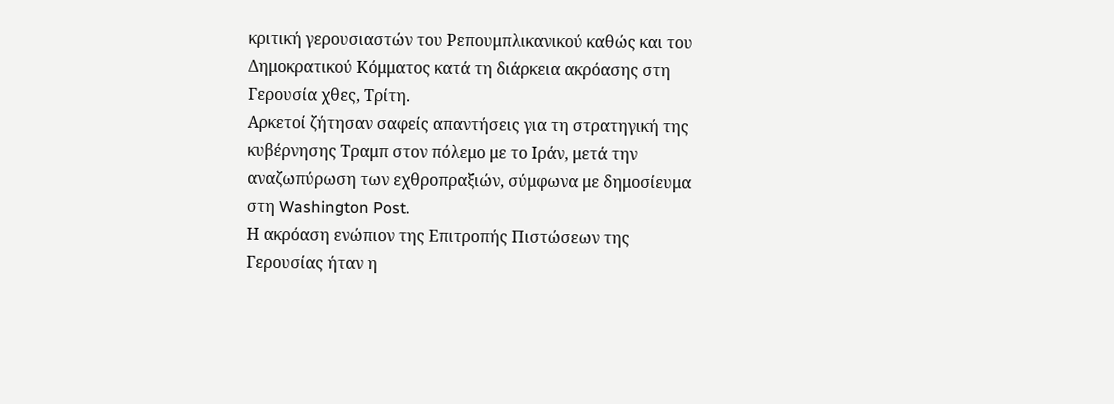κριτική γερουσιαστών του Ρεπουμπλικανικού καθώς και του Δημοκρατικού Κόμματος κατά τη διάρκεια ακρόασης στη Γερουσία χθες, Τρίτη.
Αρκετοί ζήτησαν σαφείς απαντήσεις για τη στρατηγική της κυβέρνησης Τραμπ στον πόλεμο με το Ιράν, μετά την αναζωπύρωση των εχθροπραξιών, σύμφωνα με δημοσίευμα στη Washington Post.
Η ακρόαση ενώπιον της Επιτροπής Πιστώσεων της Γερουσίας ήταν η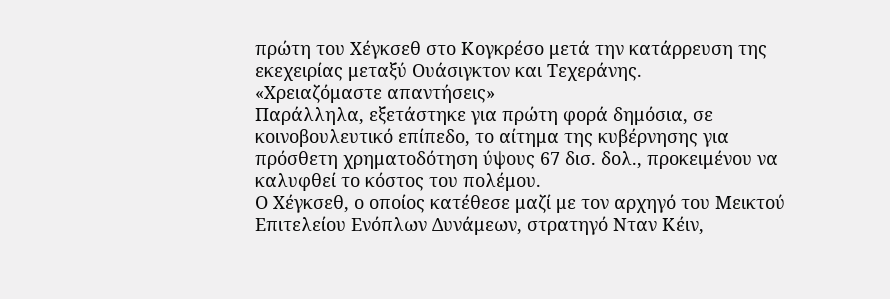πρώτη του Χέγκσεθ στο Κογκρέσο μετά την κατάρρευση της εκεχειρίας μεταξύ Ουάσιγκτον και Τεχεράνης.
«Χρειαζόμαστε απαντήσεις»
Παράλληλα, εξετάστηκε για πρώτη φορά δημόσια, σε κοινοβουλευτικό επίπεδο, το αίτημα της κυβέρνησης για πρόσθετη χρηματοδότηση ύψους 67 δισ. δολ., προκειμένου να καλυφθεί το κόστος του πολέμου.
Ο Χέγκσεθ, ο οποίος κατέθεσε μαζί με τον αρχηγό του Μεικτού Επιτελείου Ενόπλων Δυνάμεων, στρατηγό Νταν Κέιν,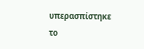υπερασπίστηκε το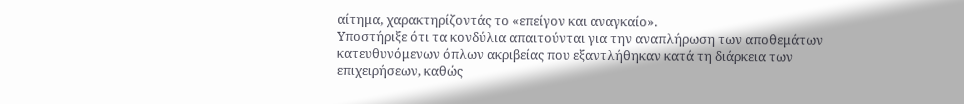αίτημα, χαρακτηρίζοντάς το «επείγον και αναγκαίο».
Υποστήριξε ότι τα κονδύλια απαιτούνται για την αναπλήρωση των αποθεμάτων κατευθυνόμενων όπλων ακριβείας που εξαντλήθηκαν κατά τη διάρκεια των επιχειρήσεων, καθώς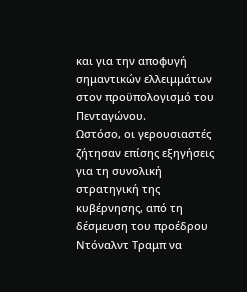και για την αποφυγή σημαντικών ελλειμμάτων στον προϋπολογισμό του Πενταγώνου.
Ωστόσο, οι γερουσιαστές ζήτησαν επίσης εξηγήσεις για τη συνολική στρατηγική της κυβέρνησης, από τη δέσμευση του προέδρου Ντόναλντ Τραμπ να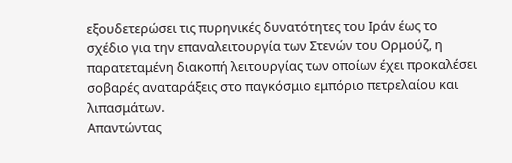εξουδετερώσει τις πυρηνικές δυνατότητες του Ιράν έως το σχέδιο για την επαναλειτουργία των Στενών του Ορμούζ, η παρατεταμένη διακοπή λειτουργίας των οποίων έχει προκαλέσει σοβαρές αναταράξεις στο παγκόσμιο εμπόριο πετρελαίου και λιπασμάτων.
Απαντώντας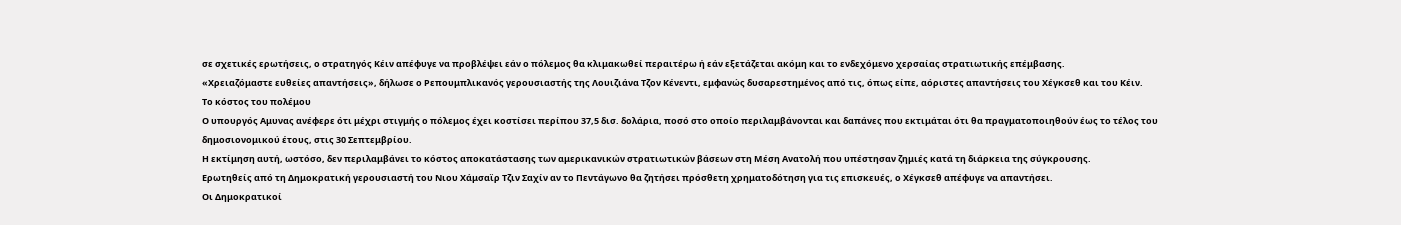σε σχετικές ερωτήσεις, ο στρατηγός Κέιν απέφυγε να προβλέψει εάν ο πόλεμος θα κλιμακωθεί περαιτέρω ή εάν εξετάζεται ακόμη και το ενδεχόμενο χερσαίας στρατιωτικής επέμβασης.
«Χρειαζόμαστε ευθείες απαντήσεις», δήλωσε ο Ρεπουμπλικανός γερουσιαστής της Λουιζιάνα Τζον Κένεντι, εμφανώς δυσαρεστημένος από τις, όπως είπε, αόριστες απαντήσεις του Χέγκσεθ και του Κέιν.
Το κόστος του πολέμου
Ο υπουργός Αμυνας ανέφερε ότι μέχρι στιγμής ο πόλεμος έχει κοστίσει περίπου 37,5 δισ. δολάρια, ποσό στο οποίο περιλαμβάνονται και δαπάνες που εκτιμάται ότι θα πραγματοποιηθούν έως το τέλος του δημοσιονομικού έτους, στις 30 Σεπτεμβρίου.
Η εκτίμηση αυτή, ωστόσο, δεν περιλαμβάνει το κόστος αποκατάστασης των αμερικανικών στρατιωτικών βάσεων στη Μέση Ανατολή που υπέστησαν ζημιές κατά τη διάρκεια της σύγκρουσης.
Ερωτηθείς από τη Δημοκρατική γερουσιαστή του Νιου Χάμσαϊρ Τζιν Σαχίν αν το Πεντάγωνο θα ζητήσει πρόσθετη χρηματοδότηση για τις επισκευές, ο Χέγκσεθ απέφυγε να απαντήσει.
Οι Δημοκρατικοί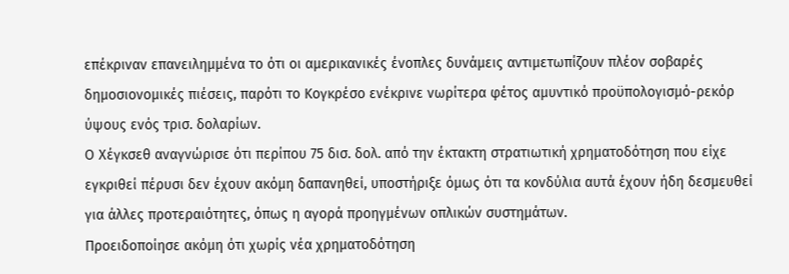επέκριναν επανειλημμένα το ότι οι αμερικανικές ένοπλες δυνάμεις αντιμετωπίζουν πλέον σοβαρές δημοσιονομικές πιέσεις, παρότι το Κογκρέσο ενέκρινε νωρίτερα φέτος αμυντικό προϋπολογισμό-ρεκόρ ύψους ενός τρισ. δολαρίων.
Ο Χέγκσεθ αναγνώρισε ότι περίπου 75 δισ. δολ. από την έκτακτη στρατιωτική χρηματοδότηση που είχε εγκριθεί πέρυσι δεν έχουν ακόμη δαπανηθεί, υποστήριξε όμως ότι τα κονδύλια αυτά έχουν ήδη δεσμευθεί για άλλες προτεραιότητες, όπως η αγορά προηγμένων οπλικών συστημάτων.
Προειδοποίησε ακόμη ότι χωρίς νέα χρηματοδότηση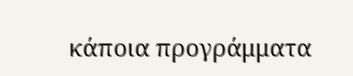κάποια προγράμματα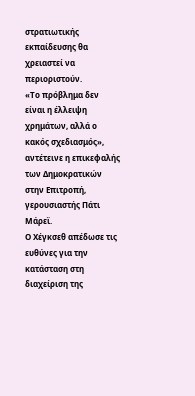στρατιωτικής εκπαίδευσης θα χρειαστεί να περιοριστούν.
«Το πρόβλημα δεν είναι η έλλειψη χρημάτων, αλλά ο κακός σχεδιασμός», αντέτεινε η επικεφαλής των Δημοκρατικών στην Επιτροπή, γερουσιαστής Πάτι Μάρεϊ.
Ο Χέγκσεθ απέδωσε τις ευθύνες για την κατάσταση στη διαχείριση της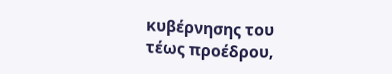κυβέρνησης του τέως προέδρου,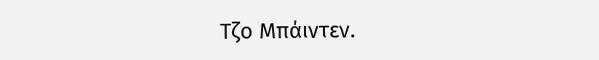Τζο Μπάιντεν.